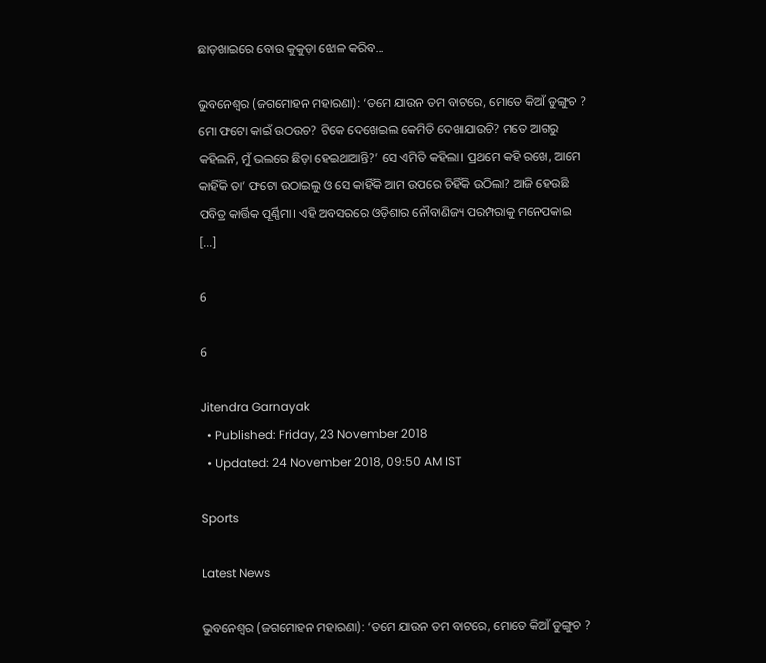ଛାଡ଼ଖାଇରେ ବୋଉ କୁକୁଡ଼ା ଝୋଳ କରିବ...

ଭୁବନେଶ୍ୱର (ଜଗମୋହନ ମହାରଣା): ‘ତମେ ଯାଉନ ତମ ବାଟରେ, ମୋତେ କିଆଁ ଡୁଙ୍ଗୁଚ ? ମୋ ଫଟୋ କାଇଁ ଉଠଉଚ? ଟିକେ ଦେଖେଇଲ କେମିତି ଦେଖାଯାଉଚି? ମତେ ଆଗରୁ କହିଲନି, ମୁଁ ଭଲରେ ଛିଡ଼ା ହେଇଥାଆନ୍ତି?’ ସେ ଏମିତି କହିଲା। ପ୍ରଥମେ କହି ରଖେ, ଆମେ କାହିଁକି ତା’ ଫଟୋ ଉଠାଇଲୁ ଓ ସେ କାହିଁକି ଆମ ଉପରେ ଚିହିଁକି ଉଠିଲା? ଆଜି ହେଉଛି ପବିତ୍ର କାର୍ତ୍ତିକ ପୂର୍ଣ୍ଣିମା। ଏହି ଅବସରରେ ଓଡ଼ିଶାର ନୌବାଣିଜ୍ୟ ପରମ୍ପରାକୁ ମନେପକାଇ […]

6

6

Jitendra Garnayak
  • Published: Friday, 23 November 2018
  • Updated: 24 November 2018, 09:50 AM IST

Sports

Latest News

ଭୁବନେଶ୍ୱର (ଜଗମୋହନ ମହାରଣା): ‘ତମେ ଯାଉନ ତମ ବାଟରେ, ମୋତେ କିଆଁ ଡୁଙ୍ଗୁଚ ?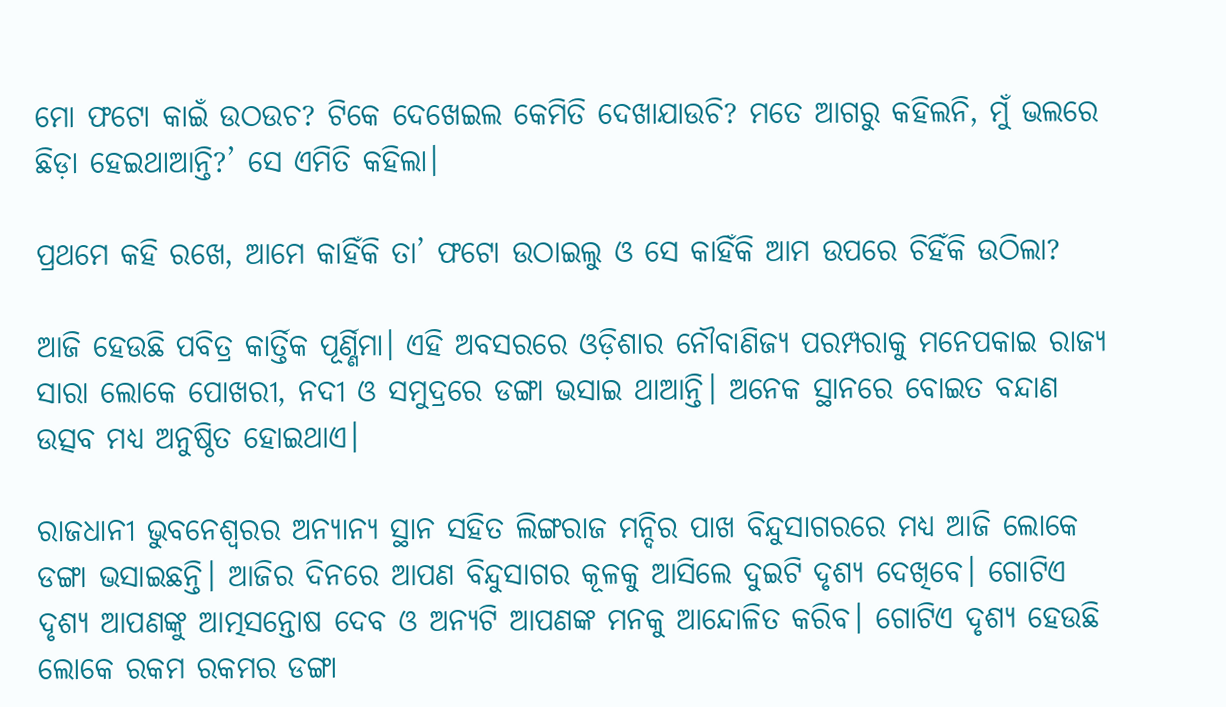ମୋ ଫଟୋ କାଇଁ ଉଠଉଚ? ଟିକେ ଦେଖେଇଲ କେମିତି ଦେଖାଯାଉଚି? ମତେ ଆଗରୁ କହିଲନି, ମୁଁ ଭଲରେ ଛିଡ଼ା ହେଇଥାଆନ୍ତି?’ ସେ ଏମିତି କହିଲା।

ପ୍ରଥମେ କହି ରଖେ, ଆମେ କାହିଁକି ତା’ ଫଟୋ ଉଠାଇଲୁ ଓ ସେ କାହିଁକି ଆମ ଉପରେ ଚିହିଁକି ଉଠିଲା?

ଆଜି ହେଉଛି ପବିତ୍ର କାର୍ତ୍ତିକ ପୂର୍ଣ୍ଣିମା। ଏହି ଅବସରରେ ଓଡ଼ିଶାର ନୌବାଣିଜ୍ୟ ପରମ୍ପରାକୁ ମନେପକାଇ ରାଜ୍ୟ ସାରା ଲୋକେ ପୋଖରୀ, ନଦୀ ଓ ସମୁଦ୍ରରେ ଡଙ୍ଗା ଭସାଇ ଥାଆନ୍ତି। ଅନେକ ସ୍ଥାନରେ ବୋଇତ ବନ୍ଦାଣ ଉତ୍ସବ ମଧ୍ୟ ଅନୁଷ୍ଠିତ ହୋଇଥାଏ।

ରାଜଧାନୀ ଭୁବନେଶ୍ୱରର ଅନ୍ୟାନ୍ୟ ସ୍ଥାନ ସହିତ ଲିଙ୍ଗରାଜ ମନ୍ଦିର ପାଖ ବିନ୍ଦୁସାଗରରେ ମଧ୍ୟ ଆଜି ଲୋକେ ଡଙ୍ଗା ଭସାଇଛନ୍ତି। ଆଜିର ଦିନରେ ଆପଣ ବିନ୍ଦୁସାଗର କୂଳକୁ ଆସିଲେ ଦୁଇଟି ଦୃଶ୍ୟ ଦେଖିବେ। ଗୋଟିଏ ଦୃଶ୍ୟ ଆପଣଙ୍କୁ ଆତ୍ମସନ୍ତୋଷ ଦେବ ଓ ଅନ୍ୟଟି ଆପଣଙ୍କ ମନକୁ ଆନ୍ଦୋଳିତ କରିବ। ଗୋଟିଏ ଦୃଶ୍ୟ ହେଉଛି ଲୋକେ ରକମ ରକମର ଡଙ୍ଗା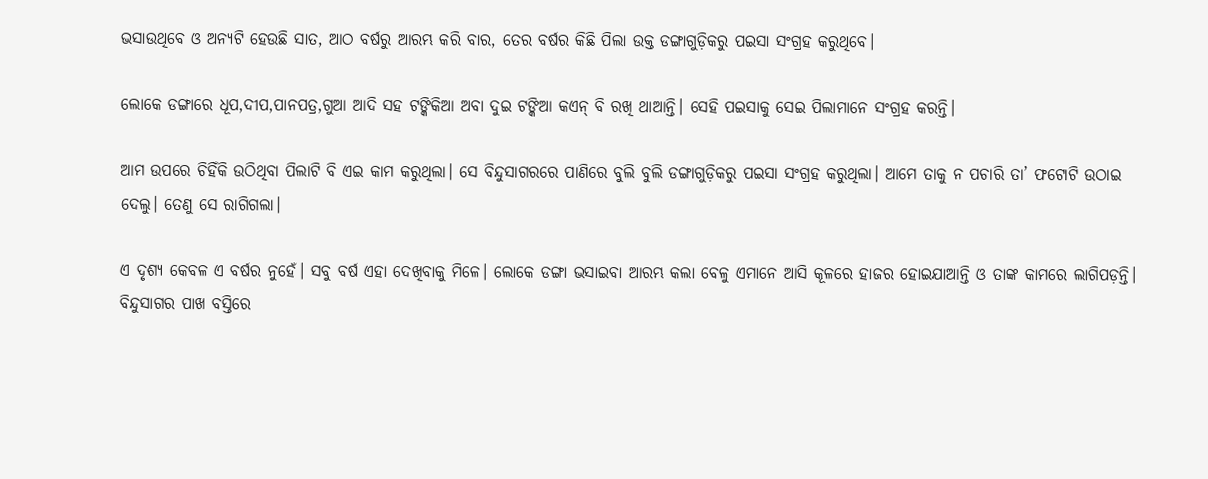ଭସାଉଥିବେ ଓ ଅନ୍ୟଟି ହେଉଛି ସାତ, ଆଠ ବର୍ଷରୁ ଆରମ୍ଭ କରି ବାର, ତେର ବର୍ଷର କିଛି ପିଲା ଉକ୍ତ ଡଙ୍ଗାଗୁଡ଼ିକରୁ ପଇସା ସଂଗ୍ରହ କରୁଥିବେ।

ଲୋକେ ଡଙ୍ଗାରେ ଧୂପ,ଦୀପ,ପାନପତ୍ର,ଗୁଆ ଆଦି ସହ ଟଙ୍କିକିଆ ଅବା ଦୁଇ ଟଙ୍କିଆ କଏନ୍ ବି ରଖି ଥାଆନ୍ତି। ସେହି ପଇସାକୁ ସେଇ ପିଲାମାନେ ସଂଗ୍ରହ କରନ୍ତି।

ଆମ ଉପରେ ଚିହିଁକି ଉଠିଥିବା ପିଲାଟି ବି ଏଇ କାମ କରୁଥିଲା। ସେ ବିନ୍ଦୁସାଗରରେ ପାଣିରେ ବୁଲି ବୁଲି ଡଙ୍ଗାଗୁଡ଼ିକରୁ ପଇସା ସଂଗ୍ରହ କରୁଥିଲା। ଆମେ ତାକୁ ନ ପଚାରି ତା’ ଫଟୋଟି ଉଠାଇ ଦେଲୁ। ତେଣୁ ସେ ରାଗିଗଲା।

ଏ ଦୃଶ୍ୟ କେବଳ ଏ ବର୍ଷର ନୁହେଁ। ସବୁ ବର୍ଷ ଏହା ଦେଖିବାକୁ ମିଳେ। ଲୋକେ ଡଙ୍ଗା ଭସାଇବା ଆରମ୍ଭ କଲା ବେଳୁ ଏମାନେ ଆସି କୂଳରେ ହାଜର ହୋଇଯାଆନ୍ତି ଓ ତାଙ୍କ କାମରେ ଲାଗିପଡ଼ନ୍ତି। ବିନ୍ଦୁସାଗର ପାଖ ବସ୍ତିରେ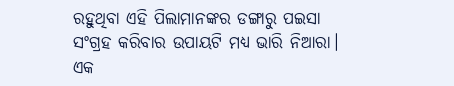ରହୁଥିବା ଏହି ପିଲାମାନଙ୍କର ଡଙ୍ଗାରୁ ପଇସା ସଂଗ୍ରହ କରିବାର ଉପାୟଟି ମଧ୍ୟ ଭାରି ନିଆରା। ଏକ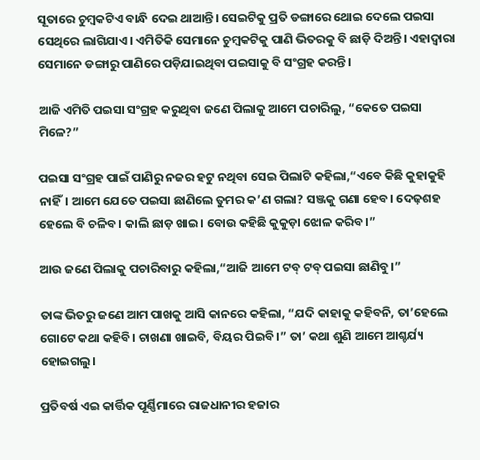ସୂତାରେ ଚୁମ୍ବକଟିଏ ବାନ୍ଧି ଦେଇ ଥାଆନ୍ତି। ସେଇଟିକୁ ପ୍ରତି ଡଙ୍ଗାରେ ଥୋଇ ଦେଲେ ପଇସା ସେଥିରେ ଲାଗିଯାଏ। ଏମିତିକି ସେମାନେ ଚୁମ୍ବକଟିକୁ ପାଣି ଭିତରକୁ ବି ଛାଡ଼ି ଦିଅନ୍ତି। ଏହାଦ୍ୱାରା ସେମାନେ ଡଙ୍ଗାରୁ ପାଣିରେ ପଡ଼ିଯାଇଥିବା ପଇସାକୁ ବି ସଂଗ୍ରହ କରନ୍ତି।

ଆଜି ଏମିତି ପଇସା ସଂଗ୍ରହ କରୁଥିବା ଜଣେ ପିଲାକୁ ଆମେ ପଚାରିଲୁ, “କେତେ ପଇସା ମିଳେ?”

ପଇସା ସଂଗ୍ରହ ପାଇଁ ପାଣିରୁ ନଜର ହଟୁ ନଥିବା ସେଇ ପିଲାଟି କହିଲା,“ଏବେ କିଛି କୁହାକୁହି ନାହିଁ। ଆମେ ଯେତେ ପଇସା ଛାଣିଲେ ତୁମର କ’ଣ ଗଲା? ସଞ୍ଜକୁ ଗଣା ହେବ। ଦେଢ଼ଶହ ହେଲେ ବି ଚଳିବ। କାଲି ଛାଡ଼ ଖାଇ। ବୋଉ କହିଛି କୁକୁଡ଼ା ଝୋଳ କରିବ।”

ଆଉ ଜଣେ ପିଲାକୁ ପଚାରିବାରୁ କହିଲା,“ଆଜି ଆମେ ଟବ୍ ଟବ୍ ପଇସା ଛାଣିବୁ।”

ତାଙ୍କ ଭିତରୁ ଜଣେ ଆମ ପାଖକୁ ଆସି କାନରେ କହିଲା, “ଯଦି କାହାକୁ କହିବନି, ତା’ହେଲେ ଗୋଟେ କଥା କହିବି। ଚାଖଣା ଖାଇବି, ବିୟର ପିଇବି।” ତା’ କଥା ଶୁଣି ଆମେ ଆଶ୍ଚର୍ଯ୍ୟ ହୋଇଗଲୁ।

ପ୍ରତିବର୍ଷ ଏଇ କାର୍ତ୍ତିକ ପୂର୍ଣ୍ଣିମାରେ ରାଜଧାନୀର ହଜାର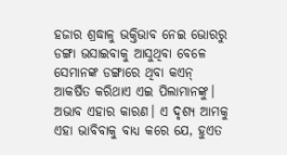ହଜାର ଶ୍ରଦ୍ଧାଳୁ ଭକ୍ତିଭାବ ନେଇ ଭୋରରୁ ଡଙ୍ଗା ଭସାଇବାକୁ ଆସୁଥିବା ବେଳେ ସେମାନଙ୍କ ଡଙ୍ଗାରେ ଥିବା କଏନ୍ ଆକର୍ଷିତ କରିଥାଏ ଏଇ ପିଲାମାନଙ୍କୁ। ଅଭାବ ଏହାର କାରଣ। ଏ ଦୃଶ୍ୟ ଆମକୁ ଏହା ଭାବିବାକୁ ବାଧ୍ୟ କରେ ଯେ, ହୁଏତ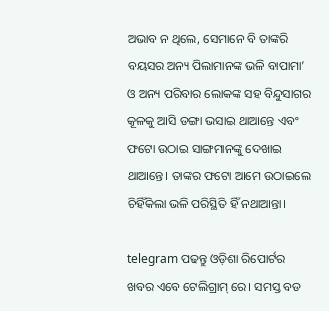ଅଭାବ ନ ଥିଲେ, ସେମାନେ ବି ତାଙ୍କରି ବୟସର ଅନ୍ୟ ପିଲାମାନଙ୍କ ଭଳି ବାପାମା’ ଓ ଅନ୍ୟ ପରିବାର ଲୋକଙ୍କ ସହ ବିନ୍ଦୁସାଗର କୂଳକୁ ଆସି ଡଙ୍ଗା ଭସାଇ ଥାଆନ୍ତେ ଏବଂ ଫଟୋ ଉଠାଇ ସାଙ୍ଗମାନଙ୍କୁ ଦେଖାଇ ଥାଆନ୍ତେ। ତାଙ୍କର ଫଟୋ ଆମେ ଉଠାଇଲେ ଚିହିଁକିଲା ଭଳି ପରିସ୍ଥିତି ହିଁ ନଥାଆନ୍ତା।

telegram ପଢନ୍ତୁ ଓଡ଼ିଶା ରିପୋର୍ଟର ଖବର ଏବେ ଟେଲିଗ୍ରାମ୍ ରେ। ସମସ୍ତ ବଡ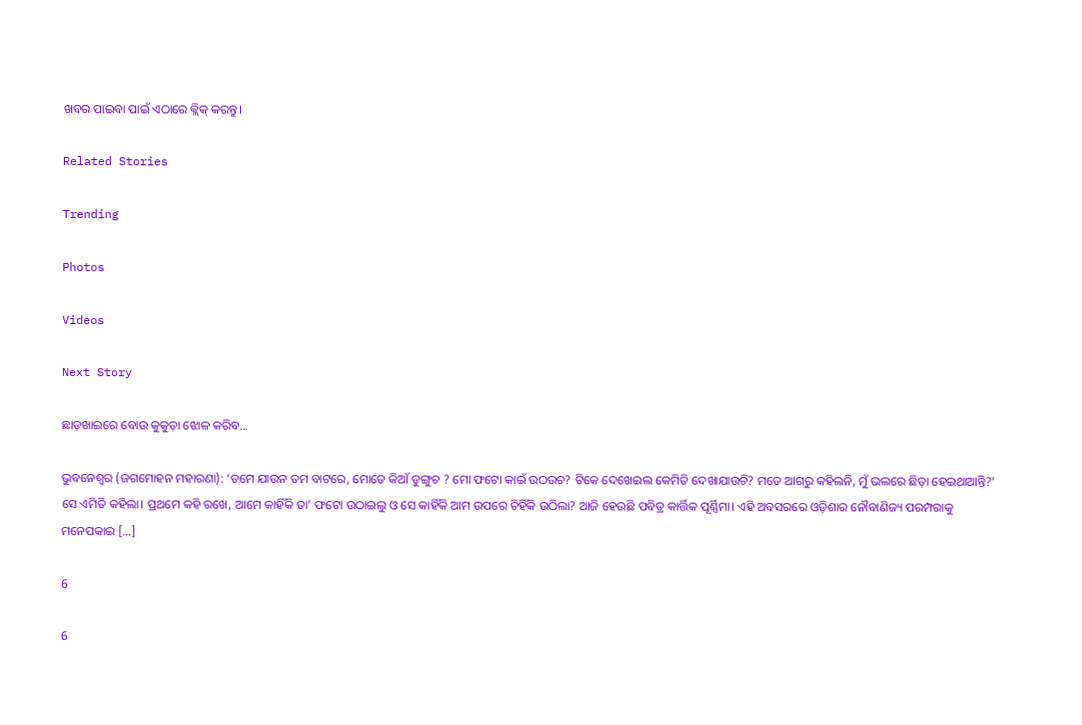ଖବର ପାଇବା ପାଇଁ ଏଠାରେ କ୍ଲିକ୍ କରନ୍ତୁ।

Related Stories

Trending

Photos

Videos

Next Story

ଛାଡ଼ଖାଇରେ ବୋଉ କୁକୁଡ଼ା ଝୋଳ କରିବ...

ଭୁବନେଶ୍ୱର (ଜଗମୋହନ ମହାରଣା): ‘ତମେ ଯାଉନ ତମ ବାଟରେ, ମୋତେ କିଆଁ ଡୁଙ୍ଗୁଚ ? ମୋ ଫଟୋ କାଇଁ ଉଠଉଚ? ଟିକେ ଦେଖେଇଲ କେମିତି ଦେଖାଯାଉଚି? ମତେ ଆଗରୁ କହିଲନି, ମୁଁ ଭଲରେ ଛିଡ଼ା ହେଇଥାଆନ୍ତି?’ ସେ ଏମିତି କହିଲା। ପ୍ରଥମେ କହି ରଖେ, ଆମେ କାହିଁକି ତା’ ଫଟୋ ଉଠାଇଲୁ ଓ ସେ କାହିଁକି ଆମ ଉପରେ ଚିହିଁକି ଉଠିଲା? ଆଜି ହେଉଛି ପବିତ୍ର କାର୍ତ୍ତିକ ପୂର୍ଣ୍ଣିମା। ଏହି ଅବସରରେ ଓଡ଼ିଶାର ନୌବାଣିଜ୍ୟ ପରମ୍ପରାକୁ ମନେପକାଇ […]

6

6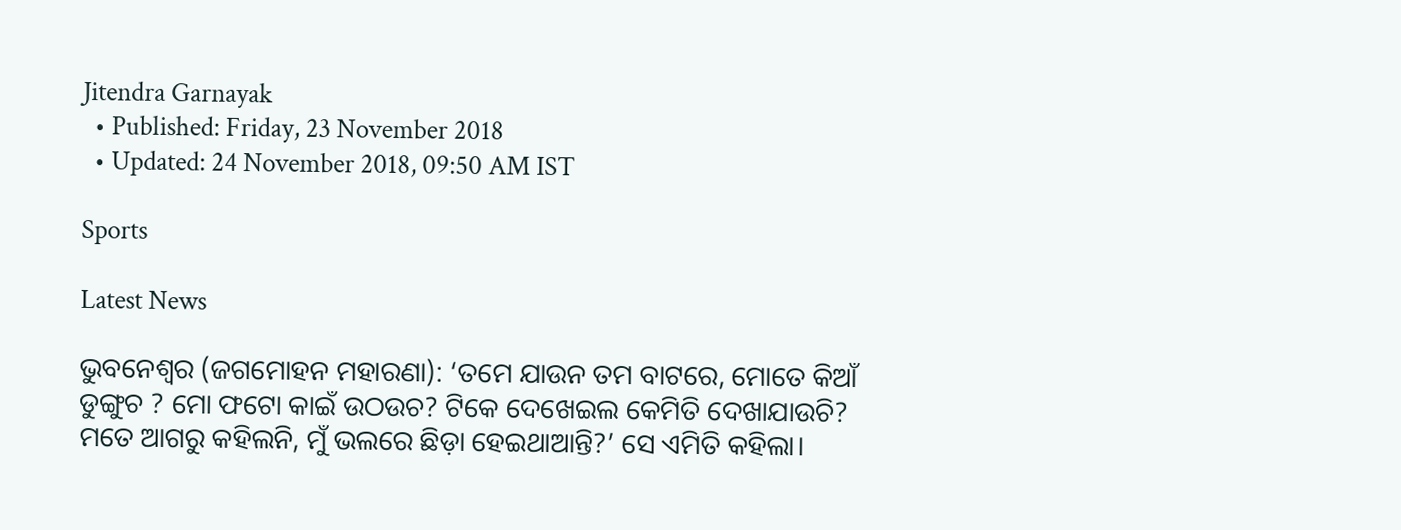Jitendra Garnayak
  • Published: Friday, 23 November 2018
  • Updated: 24 November 2018, 09:50 AM IST

Sports

Latest News

ଭୁବନେଶ୍ୱର (ଜଗମୋହନ ମହାରଣା): ‘ତମେ ଯାଉନ ତମ ବାଟରେ, ମୋତେ କିଆଁ ଡୁଙ୍ଗୁଚ ? ମୋ ଫଟୋ କାଇଁ ଉଠଉଚ? ଟିକେ ଦେଖେଇଲ କେମିତି ଦେଖାଯାଉଚି? ମତେ ଆଗରୁ କହିଲନି, ମୁଁ ଭଲରେ ଛିଡ଼ା ହେଇଥାଆନ୍ତି?’ ସେ ଏମିତି କହିଲା।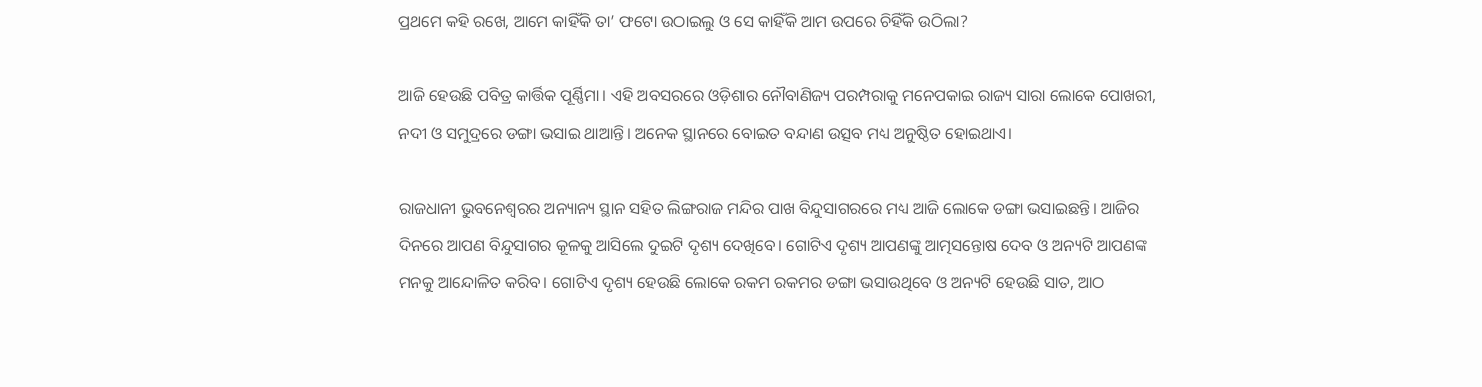ପ୍ରଥମେ କହି ରଖେ, ଆମେ କାହିଁକି ତା’ ଫଟୋ ଉଠାଇଲୁ ଓ ସେ କାହିଁକି ଆମ ଉପରେ ଚିହିଁକି ଉଠିଲା?

ଆଜି ହେଉଛି ପବିତ୍ର କାର୍ତ୍ତିକ ପୂର୍ଣ୍ଣିମା। ଏହି ଅବସରରେ ଓଡ଼ିଶାର ନୌବାଣିଜ୍ୟ ପରମ୍ପରାକୁ ମନେପକାଇ ରାଜ୍ୟ ସାରା ଲୋକେ ପୋଖରୀ, ନଦୀ ଓ ସମୁଦ୍ରରେ ଡଙ୍ଗା ଭସାଇ ଥାଆନ୍ତି। ଅନେକ ସ୍ଥାନରେ ବୋଇତ ବନ୍ଦାଣ ଉତ୍ସବ ମଧ୍ୟ ଅନୁଷ୍ଠିତ ହୋଇଥାଏ।

ରାଜଧାନୀ ଭୁବନେଶ୍ୱରର ଅନ୍ୟାନ୍ୟ ସ୍ଥାନ ସହିତ ଲିଙ୍ଗରାଜ ମନ୍ଦିର ପାଖ ବିନ୍ଦୁସାଗରରେ ମଧ୍ୟ ଆଜି ଲୋକେ ଡଙ୍ଗା ଭସାଇଛନ୍ତି। ଆଜିର ଦିନରେ ଆପଣ ବିନ୍ଦୁସାଗର କୂଳକୁ ଆସିଲେ ଦୁଇଟି ଦୃଶ୍ୟ ଦେଖିବେ। ଗୋଟିଏ ଦୃଶ୍ୟ ଆପଣଙ୍କୁ ଆତ୍ମସନ୍ତୋଷ ଦେବ ଓ ଅନ୍ୟଟି ଆପଣଙ୍କ ମନକୁ ଆନ୍ଦୋଳିତ କରିବ। ଗୋଟିଏ ଦୃଶ୍ୟ ହେଉଛି ଲୋକେ ରକମ ରକମର ଡଙ୍ଗା ଭସାଉଥିବେ ଓ ଅନ୍ୟଟି ହେଉଛି ସାତ, ଆଠ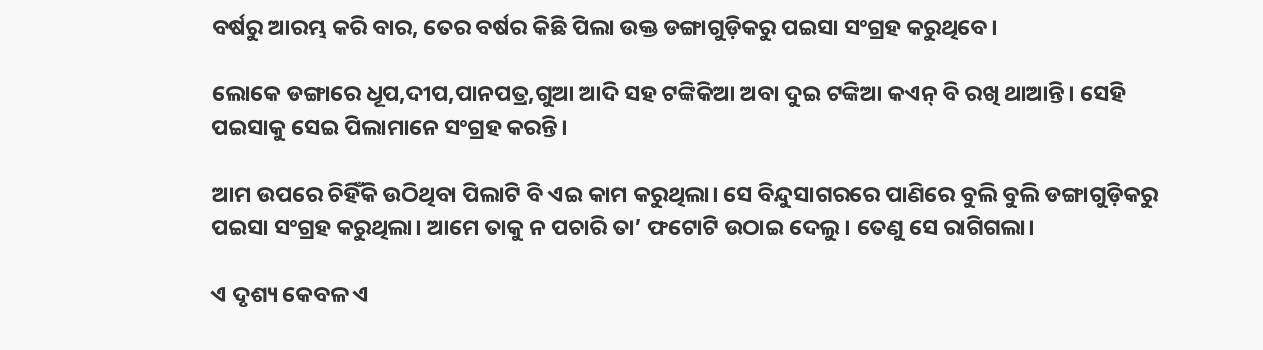ବର୍ଷରୁ ଆରମ୍ଭ କରି ବାର, ତେର ବର୍ଷର କିଛି ପିଲା ଉକ୍ତ ଡଙ୍ଗାଗୁଡ଼ିକରୁ ପଇସା ସଂଗ୍ରହ କରୁଥିବେ।

ଲୋକେ ଡଙ୍ଗାରେ ଧୂପ,ଦୀପ,ପାନପତ୍ର,ଗୁଆ ଆଦି ସହ ଟଙ୍କିକିଆ ଅବା ଦୁଇ ଟଙ୍କିଆ କଏନ୍ ବି ରଖି ଥାଆନ୍ତି। ସେହି ପଇସାକୁ ସେଇ ପିଲାମାନେ ସଂଗ୍ରହ କରନ୍ତି।

ଆମ ଉପରେ ଚିହିଁକି ଉଠିଥିବା ପିଲାଟି ବି ଏଇ କାମ କରୁଥିଲା। ସେ ବିନ୍ଦୁସାଗରରେ ପାଣିରେ ବୁଲି ବୁଲି ଡଙ୍ଗାଗୁଡ଼ିକରୁ ପଇସା ସଂଗ୍ରହ କରୁଥିଲା। ଆମେ ତାକୁ ନ ପଚାରି ତା’ ଫଟୋଟି ଉଠାଇ ଦେଲୁ। ତେଣୁ ସେ ରାଗିଗଲା।

ଏ ଦୃଶ୍ୟ କେବଳ ଏ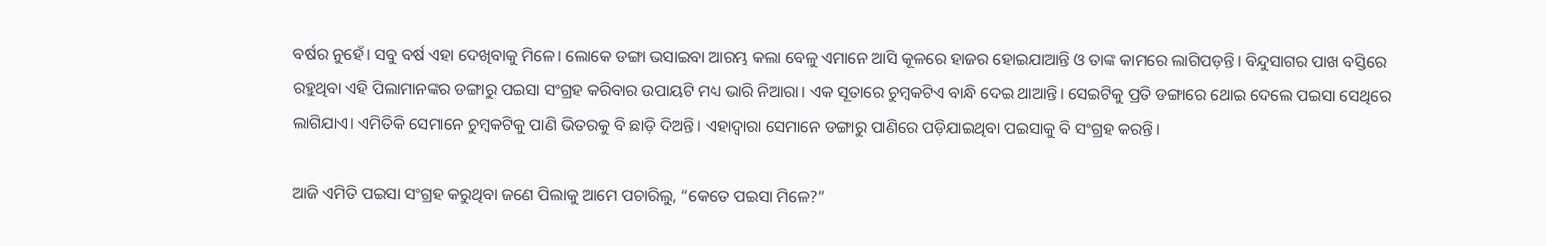ବର୍ଷର ନୁହେଁ। ସବୁ ବର୍ଷ ଏହା ଦେଖିବାକୁ ମିଳେ। ଲୋକେ ଡଙ୍ଗା ଭସାଇବା ଆରମ୍ଭ କଲା ବେଳୁ ଏମାନେ ଆସି କୂଳରେ ହାଜର ହୋଇଯାଆନ୍ତି ଓ ତାଙ୍କ କାମରେ ଲାଗିପଡ଼ନ୍ତି। ବିନ୍ଦୁସାଗର ପାଖ ବସ୍ତିରେ ରହୁଥିବା ଏହି ପିଲାମାନଙ୍କର ଡଙ୍ଗାରୁ ପଇସା ସଂଗ୍ରହ କରିବାର ଉପାୟଟି ମଧ୍ୟ ଭାରି ନିଆରା। ଏକ ସୂତାରେ ଚୁମ୍ବକଟିଏ ବାନ୍ଧି ଦେଇ ଥାଆନ୍ତି। ସେଇଟିକୁ ପ୍ରତି ଡଙ୍ଗାରେ ଥୋଇ ଦେଲେ ପଇସା ସେଥିରେ ଲାଗିଯାଏ। ଏମିତିକି ସେମାନେ ଚୁମ୍ବକଟିକୁ ପାଣି ଭିତରକୁ ବି ଛାଡ଼ି ଦିଅନ୍ତି। ଏହାଦ୍ୱାରା ସେମାନେ ଡଙ୍ଗାରୁ ପାଣିରେ ପଡ଼ିଯାଇଥିବା ପଇସାକୁ ବି ସଂଗ୍ରହ କରନ୍ତି।

ଆଜି ଏମିତି ପଇସା ସଂଗ୍ରହ କରୁଥିବା ଜଣେ ପିଲାକୁ ଆମେ ପଚାରିଲୁ, “କେତେ ପଇସା ମିଳେ?”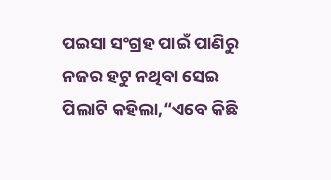ପଇସା ସଂଗ୍ରହ ପାଇଁ ପାଣିରୁ ନଜର ହଟୁ ନଥିବା ସେଇ ପିଲାଟି କହିଲା,“ଏବେ କିଛି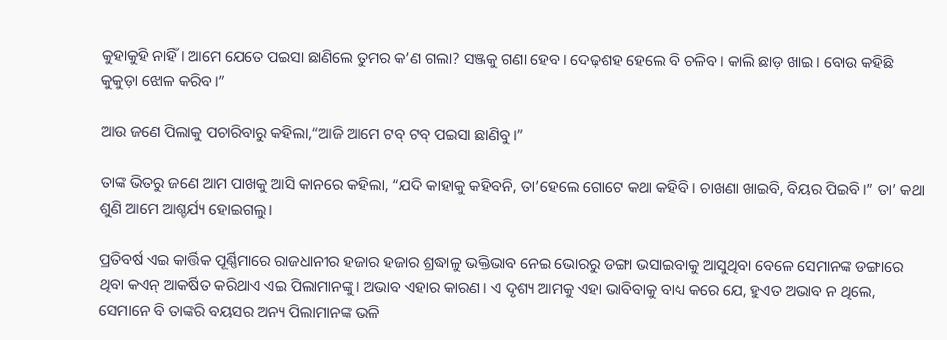କୁହାକୁହି ନାହିଁ। ଆମେ ଯେତେ ପଇସା ଛାଣିଲେ ତୁମର କ’ଣ ଗଲା? ସଞ୍ଜକୁ ଗଣା ହେବ। ଦେଢ଼ଶହ ହେଲେ ବି ଚଳିବ। କାଲି ଛାଡ଼ ଖାଇ। ବୋଉ କହିଛି କୁକୁଡ଼ା ଝୋଳ କରିବ।”

ଆଉ ଜଣେ ପିଲାକୁ ପଚାରିବାରୁ କହିଲା,“ଆଜି ଆମେ ଟବ୍ ଟବ୍ ପଇସା ଛାଣିବୁ।”

ତାଙ୍କ ଭିତରୁ ଜଣେ ଆମ ପାଖକୁ ଆସି କାନରେ କହିଲା, “ଯଦି କାହାକୁ କହିବନି, ତା’ହେଲେ ଗୋଟେ କଥା କହିବି। ଚାଖଣା ଖାଇବି, ବିୟର ପିଇବି।” ତା’ କଥା ଶୁଣି ଆମେ ଆଶ୍ଚର୍ଯ୍ୟ ହୋଇଗଲୁ।

ପ୍ରତିବର୍ଷ ଏଇ କାର୍ତ୍ତିକ ପୂର୍ଣ୍ଣିମାରେ ରାଜଧାନୀର ହଜାର ହଜାର ଶ୍ରଦ୍ଧାଳୁ ଭକ୍ତିଭାବ ନେଇ ଭୋରରୁ ଡଙ୍ଗା ଭସାଇବାକୁ ଆସୁଥିବା ବେଳେ ସେମାନଙ୍କ ଡଙ୍ଗାରେ ଥିବା କଏନ୍ ଆକର୍ଷିତ କରିଥାଏ ଏଇ ପିଲାମାନଙ୍କୁ। ଅଭାବ ଏହାର କାରଣ। ଏ ଦୃଶ୍ୟ ଆମକୁ ଏହା ଭାବିବାକୁ ବାଧ୍ୟ କରେ ଯେ, ହୁଏତ ଅଭାବ ନ ଥିଲେ, ସେମାନେ ବି ତାଙ୍କରି ବୟସର ଅନ୍ୟ ପିଲାମାନଙ୍କ ଭଳି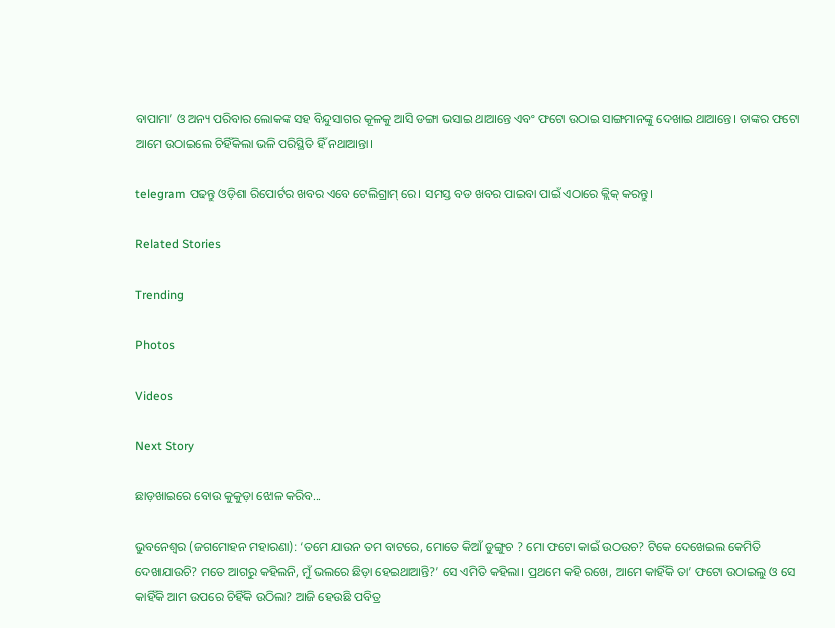ବାପାମା’ ଓ ଅନ୍ୟ ପରିବାର ଲୋକଙ୍କ ସହ ବିନ୍ଦୁସାଗର କୂଳକୁ ଆସି ଡଙ୍ଗା ଭସାଇ ଥାଆନ୍ତେ ଏବଂ ଫଟୋ ଉଠାଇ ସାଙ୍ଗମାନଙ୍କୁ ଦେଖାଇ ଥାଆନ୍ତେ। ତାଙ୍କର ଫଟୋ ଆମେ ଉଠାଇଲେ ଚିହିଁକିଲା ଭଳି ପରିସ୍ଥିତି ହିଁ ନଥାଆନ୍ତା।

telegram ପଢନ୍ତୁ ଓଡ଼ିଶା ରିପୋର୍ଟର ଖବର ଏବେ ଟେଲିଗ୍ରାମ୍ ରେ। ସମସ୍ତ ବଡ ଖବର ପାଇବା ପାଇଁ ଏଠାରେ କ୍ଲିକ୍ କରନ୍ତୁ।

Related Stories

Trending

Photos

Videos

Next Story

ଛାଡ଼ଖାଇରେ ବୋଉ କୁକୁଡ଼ା ଝୋଳ କରିବ...

ଭୁବନେଶ୍ୱର (ଜଗମୋହନ ମହାରଣା): ‘ତମେ ଯାଉନ ତମ ବାଟରେ, ମୋତେ କିଆଁ ଡୁଙ୍ଗୁଚ ? ମୋ ଫଟୋ କାଇଁ ଉଠଉଚ? ଟିକେ ଦେଖେଇଲ କେମିତି ଦେଖାଯାଉଚି? ମତେ ଆଗରୁ କହିଲନି, ମୁଁ ଭଲରେ ଛିଡ଼ା ହେଇଥାଆନ୍ତି?’ ସେ ଏମିତି କହିଲା। ପ୍ରଥମେ କହି ରଖେ, ଆମେ କାହିଁକି ତା’ ଫଟୋ ଉଠାଇଲୁ ଓ ସେ କାହିଁକି ଆମ ଉପରେ ଚିହିଁକି ଉଠିଲା? ଆଜି ହେଉଛି ପବିତ୍ର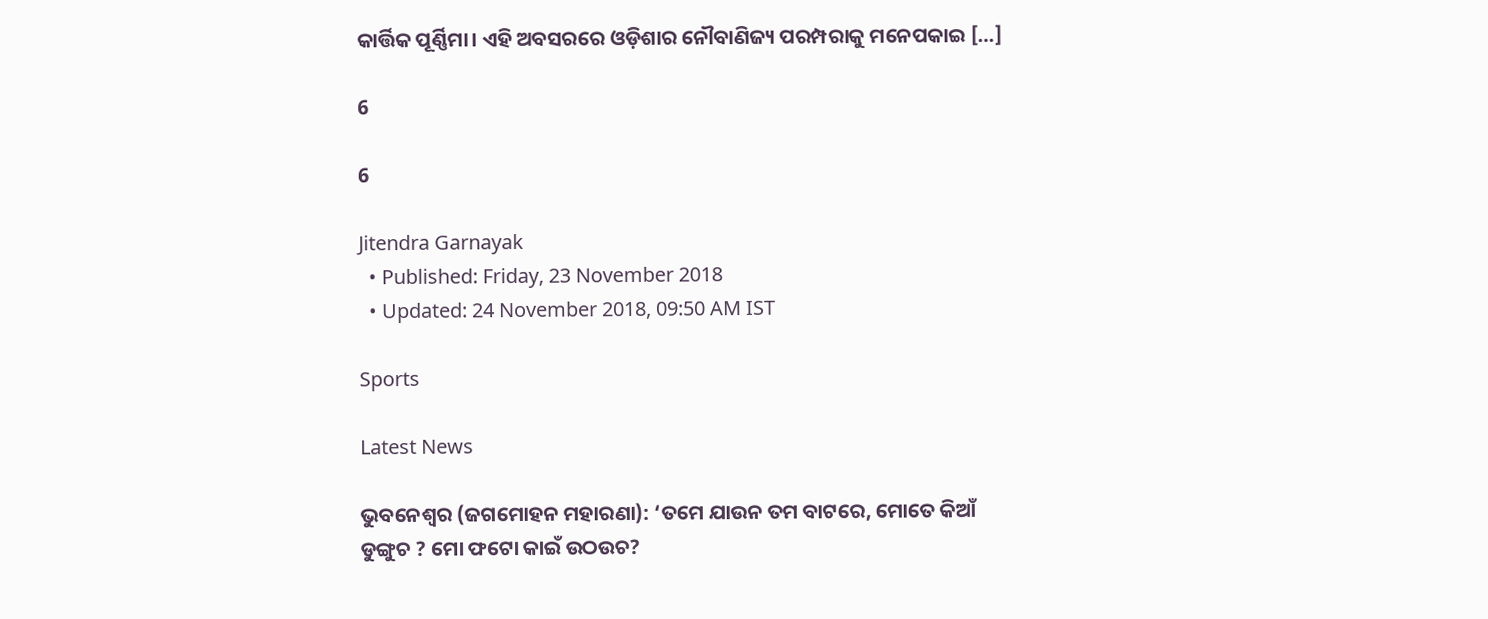କାର୍ତ୍ତିକ ପୂର୍ଣ୍ଣିମା। ଏହି ଅବସରରେ ଓଡ଼ିଶାର ନୌବାଣିଜ୍ୟ ପରମ୍ପରାକୁ ମନେପକାଇ […]

6

6

Jitendra Garnayak
  • Published: Friday, 23 November 2018
  • Updated: 24 November 2018, 09:50 AM IST

Sports

Latest News

ଭୁବନେଶ୍ୱର (ଜଗମୋହନ ମହାରଣା): ‘ତମେ ଯାଉନ ତମ ବାଟରେ, ମୋତେ କିଆଁ ଡୁଙ୍ଗୁଚ ? ମୋ ଫଟୋ କାଇଁ ଉଠଉଚ?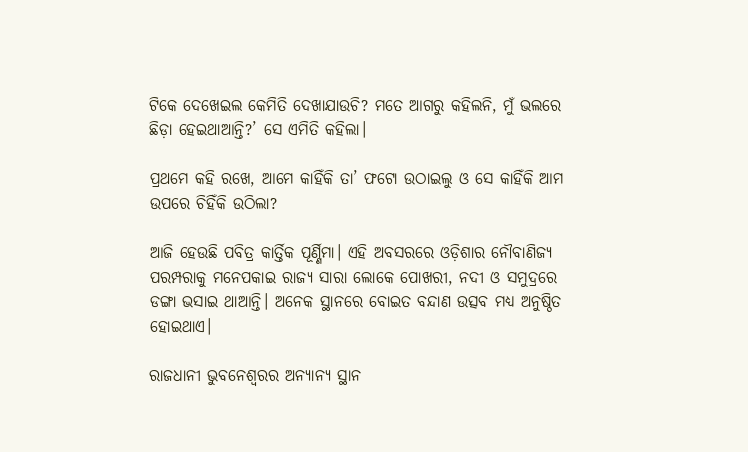ଟିକେ ଦେଖେଇଲ କେମିତି ଦେଖାଯାଉଚି? ମତେ ଆଗରୁ କହିଲନି, ମୁଁ ଭଲରେ ଛିଡ଼ା ହେଇଥାଆନ୍ତି?’ ସେ ଏମିତି କହିଲା।

ପ୍ରଥମେ କହି ରଖେ, ଆମେ କାହିଁକି ତା’ ଫଟୋ ଉଠାଇଲୁ ଓ ସେ କାହିଁକି ଆମ ଉପରେ ଚିହିଁକି ଉଠିଲା?

ଆଜି ହେଉଛି ପବିତ୍ର କାର୍ତ୍ତିକ ପୂର୍ଣ୍ଣିମା। ଏହି ଅବସରରେ ଓଡ଼ିଶାର ନୌବାଣିଜ୍ୟ ପରମ୍ପରାକୁ ମନେପକାଇ ରାଜ୍ୟ ସାରା ଲୋକେ ପୋଖରୀ, ନଦୀ ଓ ସମୁଦ୍ରରେ ଡଙ୍ଗା ଭସାଇ ଥାଆନ୍ତି। ଅନେକ ସ୍ଥାନରେ ବୋଇତ ବନ୍ଦାଣ ଉତ୍ସବ ମଧ୍ୟ ଅନୁଷ୍ଠିତ ହୋଇଥାଏ।

ରାଜଧାନୀ ଭୁବନେଶ୍ୱରର ଅନ୍ୟାନ୍ୟ ସ୍ଥାନ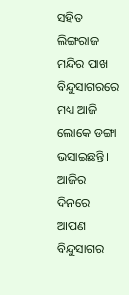ସହିତ ଲିଙ୍ଗରାଜ ମନ୍ଦିର ପାଖ ବିନ୍ଦୁସାଗରରେ ମଧ୍ୟ ଆଜି ଲୋକେ ଡଙ୍ଗା ଭସାଇଛନ୍ତି। ଆଜିର ଦିନରେ ଆପଣ ବିନ୍ଦୁସାଗର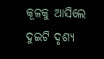କୂଳକୁ ଆସିଲେ ଦୁଇଟି ଦୃଶ୍ୟ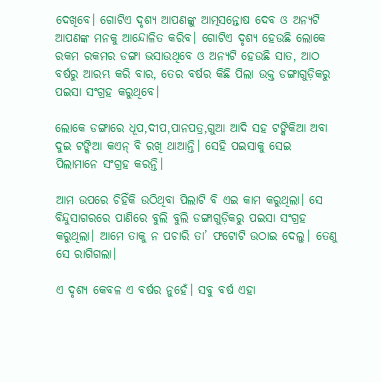ଦେଖିବେ। ଗୋଟିଏ ଦୃଶ୍ୟ ଆପଣଙ୍କୁ ଆତ୍ମସନ୍ତୋଷ ଦେବ ଓ ଅନ୍ୟଟି ଆପଣଙ୍କ ମନକୁ ଆନ୍ଦୋଳିତ କରିବ। ଗୋଟିଏ ଦୃଶ୍ୟ ହେଉଛି ଲୋକେ ରକମ ରକମର ଡଙ୍ଗା ଭସାଉଥିବେ ଓ ଅନ୍ୟଟି ହେଉଛି ସାତ, ଆଠ ବର୍ଷରୁ ଆରମ୍ଭ କରି ବାର, ତେର ବର୍ଷର କିଛି ପିଲା ଉକ୍ତ ଡଙ୍ଗାଗୁଡ଼ିକରୁ ପଇସା ସଂଗ୍ରହ କରୁଥିବେ।

ଲୋକେ ଡଙ୍ଗାରେ ଧୂପ,ଦୀପ,ପାନପତ୍ର,ଗୁଆ ଆଦି ସହ ଟଙ୍କିକିଆ ଅବା ଦୁଇ ଟଙ୍କିଆ କଏନ୍ ବି ରଖି ଥାଆନ୍ତି। ସେହି ପଇସାକୁ ସେଇ ପିଲାମାନେ ସଂଗ୍ରହ କରନ୍ତି।

ଆମ ଉପରେ ଚିହିଁକି ଉଠିଥିବା ପିଲାଟି ବି ଏଇ କାମ କରୁଥିଲା। ସେ ବିନ୍ଦୁସାଗରରେ ପାଣିରେ ବୁଲି ବୁଲି ଡଙ୍ଗାଗୁଡ଼ିକରୁ ପଇସା ସଂଗ୍ରହ କରୁଥିଲା। ଆମେ ତାକୁ ନ ପଚାରି ତା’ ଫଟୋଟି ଉଠାଇ ଦେଲୁ। ତେଣୁ ସେ ରାଗିଗଲା।

ଏ ଦୃଶ୍ୟ କେବଳ ଏ ବର୍ଷର ନୁହେଁ। ସବୁ ବର୍ଷ ଏହା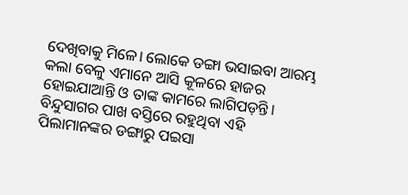ଦେଖିବାକୁ ମିଳେ। ଲୋକେ ଡଙ୍ଗା ଭସାଇବା ଆରମ୍ଭ କଲା ବେଳୁ ଏମାନେ ଆସି କୂଳରେ ହାଜର ହୋଇଯାଆନ୍ତି ଓ ତାଙ୍କ କାମରେ ଲାଗିପଡ଼ନ୍ତି। ବିନ୍ଦୁସାଗର ପାଖ ବସ୍ତିରେ ରହୁଥିବା ଏହି ପିଲାମାନଙ୍କର ଡଙ୍ଗାରୁ ପଇସା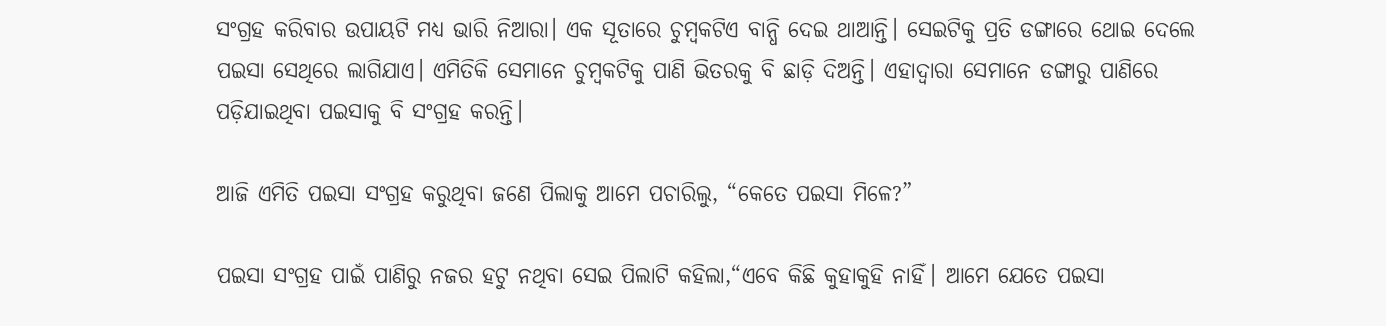ସଂଗ୍ରହ କରିବାର ଉପାୟଟି ମଧ୍ୟ ଭାରି ନିଆରା। ଏକ ସୂତାରେ ଚୁମ୍ବକଟିଏ ବାନ୍ଧି ଦେଇ ଥାଆନ୍ତି। ସେଇଟିକୁ ପ୍ରତି ଡଙ୍ଗାରେ ଥୋଇ ଦେଲେ ପଇସା ସେଥିରେ ଲାଗିଯାଏ। ଏମିତିକି ସେମାନେ ଚୁମ୍ବକଟିକୁ ପାଣି ଭିତରକୁ ବି ଛାଡ଼ି ଦିଅନ୍ତି। ଏହାଦ୍ୱାରା ସେମାନେ ଡଙ୍ଗାରୁ ପାଣିରେ ପଡ଼ିଯାଇଥିବା ପଇସାକୁ ବି ସଂଗ୍ରହ କରନ୍ତି।

ଆଜି ଏମିତି ପଇସା ସଂଗ୍ରହ କରୁଥିବା ଜଣେ ପିଲାକୁ ଆମେ ପଚାରିଲୁ, “କେତେ ପଇସା ମିଳେ?”

ପଇସା ସଂଗ୍ରହ ପାଇଁ ପାଣିରୁ ନଜର ହଟୁ ନଥିବା ସେଇ ପିଲାଟି କହିଲା,“ଏବେ କିଛି କୁହାକୁହି ନାହିଁ। ଆମେ ଯେତେ ପଇସା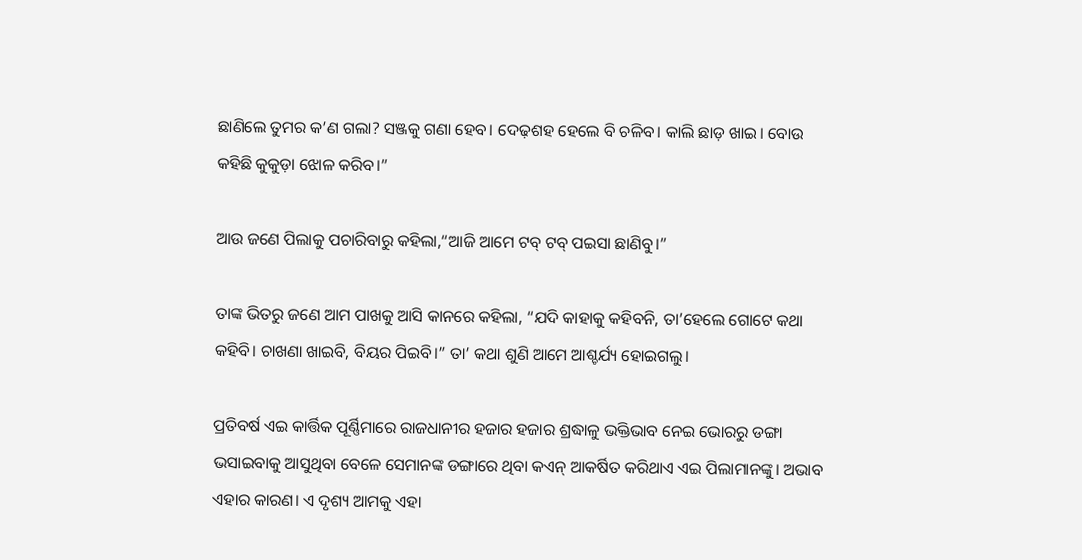ଛାଣିଲେ ତୁମର କ’ଣ ଗଲା? ସଞ୍ଜକୁ ଗଣା ହେବ। ଦେଢ଼ଶହ ହେଲେ ବି ଚଳିବ। କାଲି ଛାଡ଼ ଖାଇ। ବୋଉ କହିଛି କୁକୁଡ଼ା ଝୋଳ କରିବ।”

ଆଉ ଜଣେ ପିଲାକୁ ପଚାରିବାରୁ କହିଲା,“ଆଜି ଆମେ ଟବ୍ ଟବ୍ ପଇସା ଛାଣିବୁ।”

ତାଙ୍କ ଭିତରୁ ଜଣେ ଆମ ପାଖକୁ ଆସି କାନରେ କହିଲା, “ଯଦି କାହାକୁ କହିବନି, ତା’ହେଲେ ଗୋଟେ କଥା କହିବି। ଚାଖଣା ଖାଇବି, ବିୟର ପିଇବି।” ତା’ କଥା ଶୁଣି ଆମେ ଆଶ୍ଚର୍ଯ୍ୟ ହୋଇଗଲୁ।

ପ୍ରତିବର୍ଷ ଏଇ କାର୍ତ୍ତିକ ପୂର୍ଣ୍ଣିମାରେ ରାଜଧାନୀର ହଜାର ହଜାର ଶ୍ରଦ୍ଧାଳୁ ଭକ୍ତିଭାବ ନେଇ ଭୋରରୁ ଡଙ୍ଗା ଭସାଇବାକୁ ଆସୁଥିବା ବେଳେ ସେମାନଙ୍କ ଡଙ୍ଗାରେ ଥିବା କଏନ୍ ଆକର୍ଷିତ କରିଥାଏ ଏଇ ପିଲାମାନଙ୍କୁ। ଅଭାବ ଏହାର କାରଣ। ଏ ଦୃଶ୍ୟ ଆମକୁ ଏହା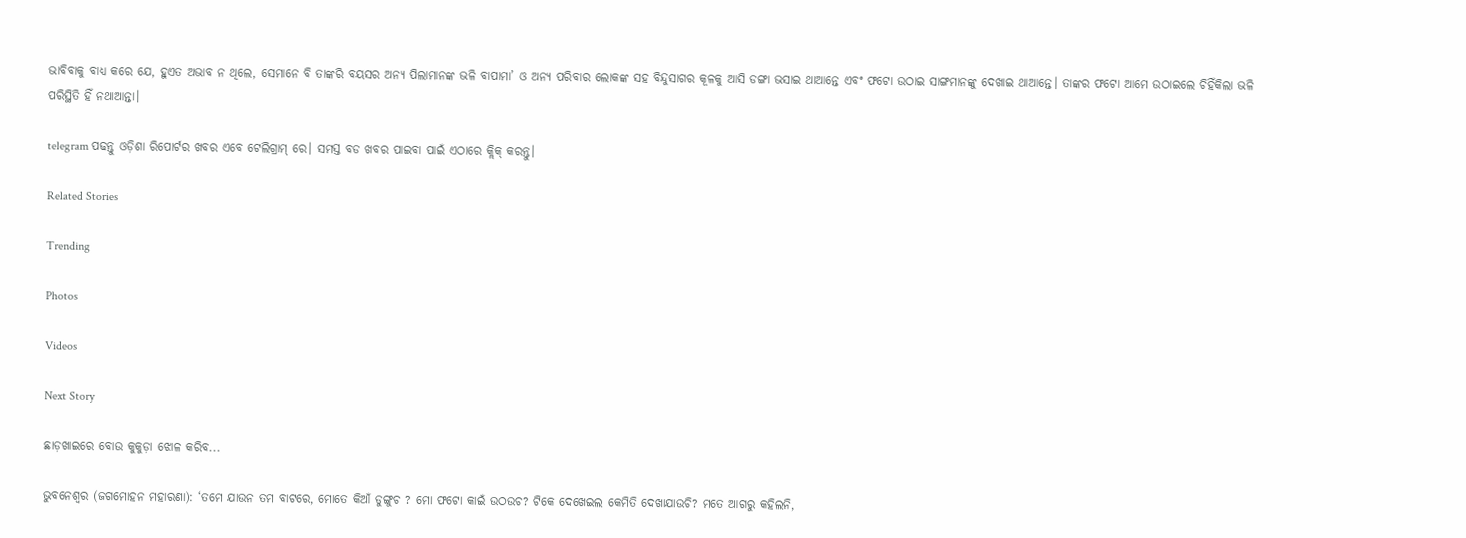ଭାବିବାକୁ ବାଧ୍ୟ କରେ ଯେ, ହୁଏତ ଅଭାବ ନ ଥିଲେ, ସେମାନେ ବି ତାଙ୍କରି ବୟସର ଅନ୍ୟ ପିଲାମାନଙ୍କ ଭଳି ବାପାମା’ ଓ ଅନ୍ୟ ପରିବାର ଲୋକଙ୍କ ସହ ବିନ୍ଦୁସାଗର କୂଳକୁ ଆସି ଡଙ୍ଗା ଭସାଇ ଥାଆନ୍ତେ ଏବଂ ଫଟୋ ଉଠାଇ ସାଙ୍ଗମାନଙ୍କୁ ଦେଖାଇ ଥାଆନ୍ତେ। ତାଙ୍କର ଫଟୋ ଆମେ ଉଠାଇଲେ ଚିହିଁକିଲା ଭଳି ପରିସ୍ଥିତି ହିଁ ନଥାଆନ୍ତା।

telegram ପଢନ୍ତୁ ଓଡ଼ିଶା ରିପୋର୍ଟର ଖବର ଏବେ ଟେଲିଗ୍ରାମ୍ ରେ। ସମସ୍ତ ବଡ ଖବର ପାଇବା ପାଇଁ ଏଠାରେ କ୍ଲିକ୍ କରନ୍ତୁ।

Related Stories

Trending

Photos

Videos

Next Story

ଛାଡ଼ଖାଇରେ ବୋଉ କୁକୁଡ଼ା ଝୋଳ କରିବ...

ଭୁବନେଶ୍ୱର (ଜଗମୋହନ ମହାରଣା): ‘ତମେ ଯାଉନ ତମ ବାଟରେ, ମୋତେ କିଆଁ ଡୁଙ୍ଗୁଚ ? ମୋ ଫଟୋ କାଇଁ ଉଠଉଚ? ଟିକେ ଦେଖେଇଲ କେମିତି ଦେଖାଯାଉଚି? ମତେ ଆଗରୁ କହିଲନି,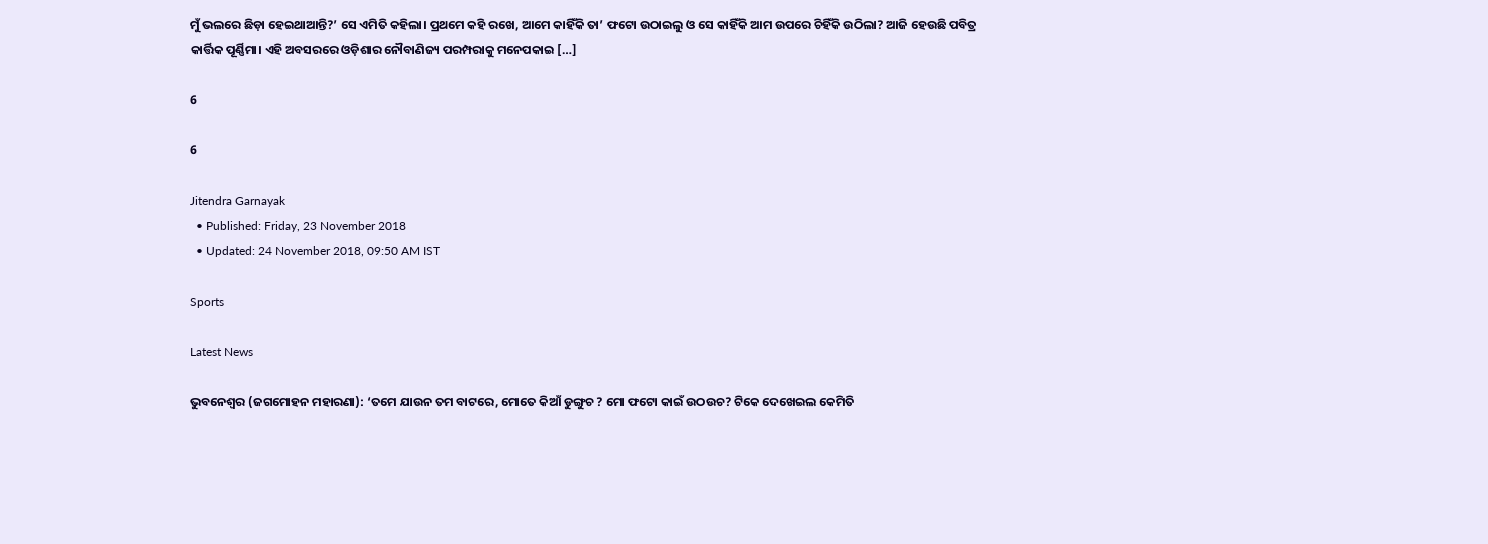ମୁଁ ଭଲରେ ଛିଡ଼ା ହେଇଥାଆନ୍ତି?’ ସେ ଏମିତି କହିଲା। ପ୍ରଥମେ କହି ରଖେ, ଆମେ କାହିଁକି ତା’ ଫଟୋ ଉଠାଇଲୁ ଓ ସେ କାହିଁକି ଆମ ଉପରେ ଚିହିଁକି ଉଠିଲା? ଆଜି ହେଉଛି ପବିତ୍ର କାର୍ତ୍ତିକ ପୂର୍ଣ୍ଣିମା। ଏହି ଅବସରରେ ଓଡ଼ିଶାର ନୌବାଣିଜ୍ୟ ପରମ୍ପରାକୁ ମନେପକାଇ […]

6

6

Jitendra Garnayak
  • Published: Friday, 23 November 2018
  • Updated: 24 November 2018, 09:50 AM IST

Sports

Latest News

ଭୁବନେଶ୍ୱର (ଜଗମୋହନ ମହାରଣା): ‘ତମେ ଯାଉନ ତମ ବାଟରେ, ମୋତେ କିଆଁ ଡୁଙ୍ଗୁଚ ? ମୋ ଫଟୋ କାଇଁ ଉଠଉଚ? ଟିକେ ଦେଖେଇଲ କେମିତି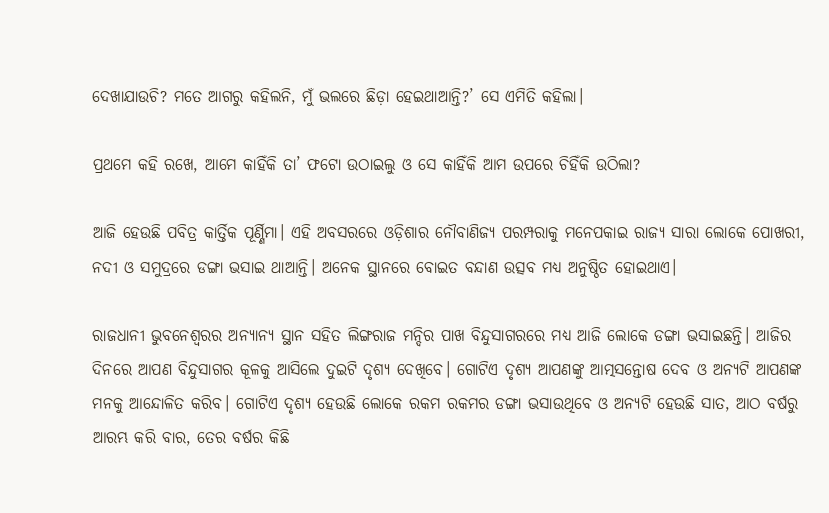ଦେଖାଯାଉଚି? ମତେ ଆଗରୁ କହିଲନି, ମୁଁ ଭଲରେ ଛିଡ଼ା ହେଇଥାଆନ୍ତି?’ ସେ ଏମିତି କହିଲା।

ପ୍ରଥମେ କହି ରଖେ, ଆମେ କାହିଁକି ତା’ ଫଟୋ ଉଠାଇଲୁ ଓ ସେ କାହିଁକି ଆମ ଉପରେ ଚିହିଁକି ଉଠିଲା?

ଆଜି ହେଉଛି ପବିତ୍ର କାର୍ତ୍ତିକ ପୂର୍ଣ୍ଣିମା। ଏହି ଅବସରରେ ଓଡ଼ିଶାର ନୌବାଣିଜ୍ୟ ପରମ୍ପରାକୁ ମନେପକାଇ ରାଜ୍ୟ ସାରା ଲୋକେ ପୋଖରୀ, ନଦୀ ଓ ସମୁଦ୍ରରେ ଡଙ୍ଗା ଭସାଇ ଥାଆନ୍ତି। ଅନେକ ସ୍ଥାନରେ ବୋଇତ ବନ୍ଦାଣ ଉତ୍ସବ ମଧ୍ୟ ଅନୁଷ୍ଠିତ ହୋଇଥାଏ।

ରାଜଧାନୀ ଭୁବନେଶ୍ୱରର ଅନ୍ୟାନ୍ୟ ସ୍ଥାନ ସହିତ ଲିଙ୍ଗରାଜ ମନ୍ଦିର ପାଖ ବିନ୍ଦୁସାଗରରେ ମଧ୍ୟ ଆଜି ଲୋକେ ଡଙ୍ଗା ଭସାଇଛନ୍ତି। ଆଜିର ଦିନରେ ଆପଣ ବିନ୍ଦୁସାଗର କୂଳକୁ ଆସିଲେ ଦୁଇଟି ଦୃଶ୍ୟ ଦେଖିବେ। ଗୋଟିଏ ଦୃଶ୍ୟ ଆପଣଙ୍କୁ ଆତ୍ମସନ୍ତୋଷ ଦେବ ଓ ଅନ୍ୟଟି ଆପଣଙ୍କ ମନକୁ ଆନ୍ଦୋଳିତ କରିବ। ଗୋଟିଏ ଦୃଶ୍ୟ ହେଉଛି ଲୋକେ ରକମ ରକମର ଡଙ୍ଗା ଭସାଉଥିବେ ଓ ଅନ୍ୟଟି ହେଉଛି ସାତ, ଆଠ ବର୍ଷରୁ ଆରମ୍ଭ କରି ବାର, ତେର ବର୍ଷର କିଛି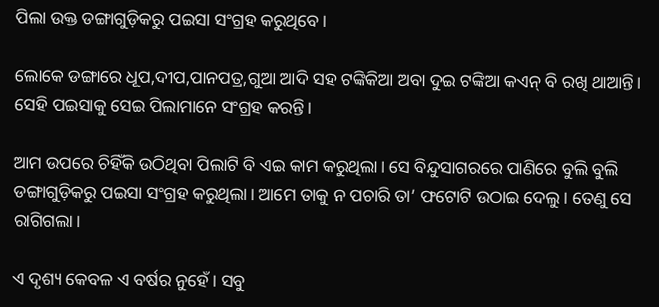ପିଲା ଉକ୍ତ ଡଙ୍ଗାଗୁଡ଼ିକରୁ ପଇସା ସଂଗ୍ରହ କରୁଥିବେ।

ଲୋକେ ଡଙ୍ଗାରେ ଧୂପ,ଦୀପ,ପାନପତ୍ର,ଗୁଆ ଆଦି ସହ ଟଙ୍କିକିଆ ଅବା ଦୁଇ ଟଙ୍କିଆ କଏନ୍ ବି ରଖି ଥାଆନ୍ତି। ସେହି ପଇସାକୁ ସେଇ ପିଲାମାନେ ସଂଗ୍ରହ କରନ୍ତି।

ଆମ ଉପରେ ଚିହିଁକି ଉଠିଥିବା ପିଲାଟି ବି ଏଇ କାମ କରୁଥିଲା। ସେ ବିନ୍ଦୁସାଗରରେ ପାଣିରେ ବୁଲି ବୁଲି ଡଙ୍ଗାଗୁଡ଼ିକରୁ ପଇସା ସଂଗ୍ରହ କରୁଥିଲା। ଆମେ ତାକୁ ନ ପଚାରି ତା’ ଫଟୋଟି ଉଠାଇ ଦେଲୁ। ତେଣୁ ସେ ରାଗିଗଲା।

ଏ ଦୃଶ୍ୟ କେବଳ ଏ ବର୍ଷର ନୁହେଁ। ସବୁ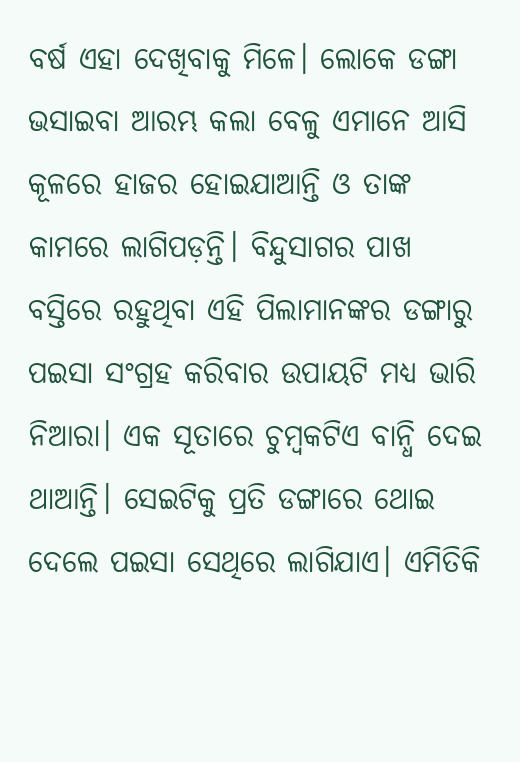ବର୍ଷ ଏହା ଦେଖିବାକୁ ମିଳେ। ଲୋକେ ଡଙ୍ଗା ଭସାଇବା ଆରମ୍ଭ କଲା ବେଳୁ ଏମାନେ ଆସି କୂଳରେ ହାଜର ହୋଇଯାଆନ୍ତି ଓ ତାଙ୍କ କାମରେ ଲାଗିପଡ଼ନ୍ତି। ବିନ୍ଦୁସାଗର ପାଖ ବସ୍ତିରେ ରହୁଥିବା ଏହି ପିଲାମାନଙ୍କର ଡଙ୍ଗାରୁ ପଇସା ସଂଗ୍ରହ କରିବାର ଉପାୟଟି ମଧ୍ୟ ଭାରି ନିଆରା। ଏକ ସୂତାରେ ଚୁମ୍ବକଟିଏ ବାନ୍ଧି ଦେଇ ଥାଆନ୍ତି। ସେଇଟିକୁ ପ୍ରତି ଡଙ୍ଗାରେ ଥୋଇ ଦେଲେ ପଇସା ସେଥିରେ ଲାଗିଯାଏ। ଏମିତିକି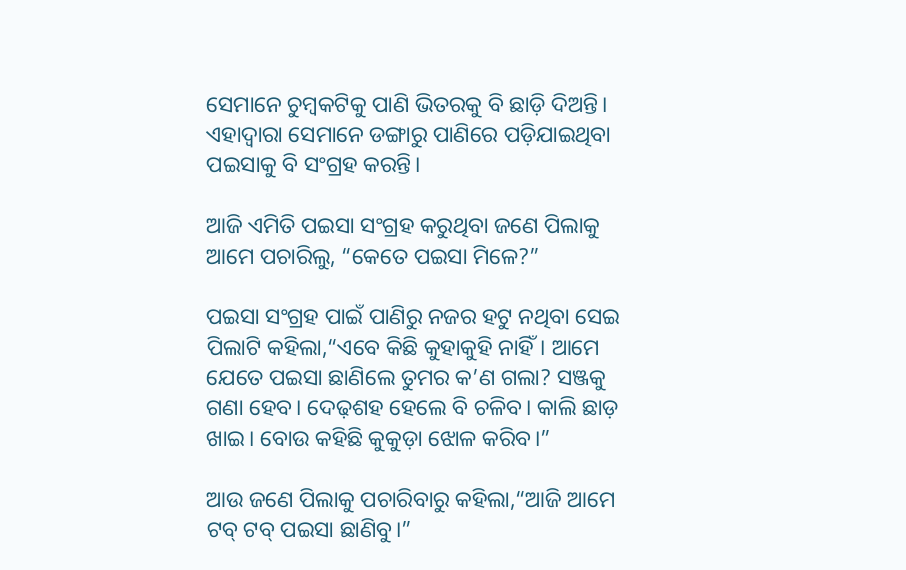ସେମାନେ ଚୁମ୍ବକଟିକୁ ପାଣି ଭିତରକୁ ବି ଛାଡ଼ି ଦିଅନ୍ତି। ଏହାଦ୍ୱାରା ସେମାନେ ଡଙ୍ଗାରୁ ପାଣିରେ ପଡ଼ିଯାଇଥିବା ପଇସାକୁ ବି ସଂଗ୍ରହ କରନ୍ତି।

ଆଜି ଏମିତି ପଇସା ସଂଗ୍ରହ କରୁଥିବା ଜଣେ ପିଲାକୁ ଆମେ ପଚାରିଲୁ, “କେତେ ପଇସା ମିଳେ?”

ପଇସା ସଂଗ୍ରହ ପାଇଁ ପାଣିରୁ ନଜର ହଟୁ ନଥିବା ସେଇ ପିଲାଟି କହିଲା,“ଏବେ କିଛି କୁହାକୁହି ନାହିଁ। ଆମେ ଯେତେ ପଇସା ଛାଣିଲେ ତୁମର କ’ଣ ଗଲା? ସଞ୍ଜକୁ ଗଣା ହେବ। ଦେଢ଼ଶହ ହେଲେ ବି ଚଳିବ। କାଲି ଛାଡ଼ ଖାଇ। ବୋଉ କହିଛି କୁକୁଡ଼ା ଝୋଳ କରିବ।”

ଆଉ ଜଣେ ପିଲାକୁ ପଚାରିବାରୁ କହିଲା,“ଆଜି ଆମେ ଟବ୍ ଟବ୍ ପଇସା ଛାଣିବୁ।”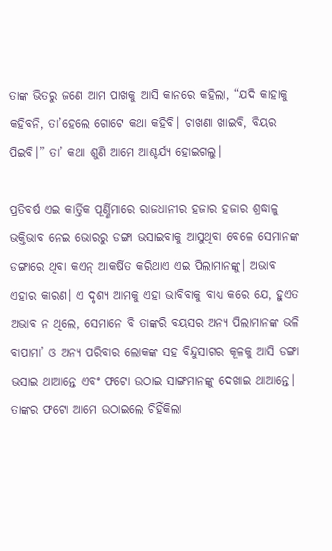ତାଙ୍କ ଭିତରୁ ଜଣେ ଆମ ପାଖକୁ ଆସି କାନରେ କହିଲା, “ଯଦି କାହାକୁ କହିବନି, ତା’ହେଲେ ଗୋଟେ କଥା କହିବି। ଚାଖଣା ଖାଇବି, ବିୟର ପିଇବି।” ତା’ କଥା ଶୁଣି ଆମେ ଆଶ୍ଚର୍ଯ୍ୟ ହୋଇଗଲୁ।

ପ୍ରତିବର୍ଷ ଏଇ କାର୍ତ୍ତିକ ପୂର୍ଣ୍ଣିମାରେ ରାଜଧାନୀର ହଜାର ହଜାର ଶ୍ରଦ୍ଧାଳୁ ଭକ୍ତିଭାବ ନେଇ ଭୋରରୁ ଡଙ୍ଗା ଭସାଇବାକୁ ଆସୁଥିବା ବେଳେ ସେମାନଙ୍କ ଡଙ୍ଗାରେ ଥିବା କଏନ୍ ଆକର୍ଷିତ କରିଥାଏ ଏଇ ପିଲାମାନଙ୍କୁ। ଅଭାବ ଏହାର କାରଣ। ଏ ଦୃଶ୍ୟ ଆମକୁ ଏହା ଭାବିବାକୁ ବାଧ୍ୟ କରେ ଯେ, ହୁଏତ ଅଭାବ ନ ଥିଲେ, ସେମାନେ ବି ତାଙ୍କରି ବୟସର ଅନ୍ୟ ପିଲାମାନଙ୍କ ଭଳି ବାପାମା’ ଓ ଅନ୍ୟ ପରିବାର ଲୋକଙ୍କ ସହ ବିନ୍ଦୁସାଗର କୂଳକୁ ଆସି ଡଙ୍ଗା ଭସାଇ ଥାଆନ୍ତେ ଏବଂ ଫଟୋ ଉଠାଇ ସାଙ୍ଗମାନଙ୍କୁ ଦେଖାଇ ଥାଆନ୍ତେ। ତାଙ୍କର ଫଟୋ ଆମେ ଉଠାଇଲେ ଚିହିଁକିଲା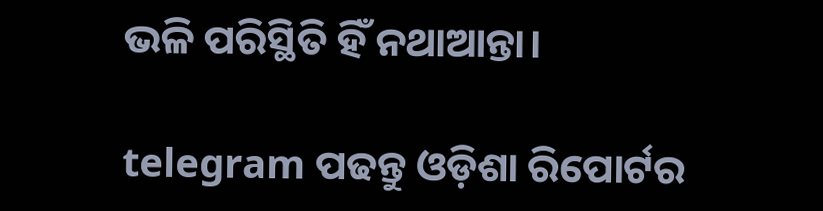ଭଳି ପରିସ୍ଥିତି ହିଁ ନଥାଆନ୍ତା।

telegram ପଢନ୍ତୁ ଓଡ଼ିଶା ରିପୋର୍ଟର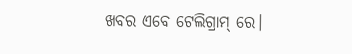ଖବର ଏବେ ଟେଲିଗ୍ରାମ୍ ରେ।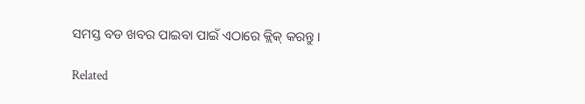ସମସ୍ତ ବଡ ଖବର ପାଇବା ପାଇଁ ଏଠାରେ କ୍ଲିକ୍ କରନ୍ତୁ।

Related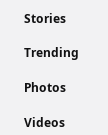Stories

Trending

Photos

Videos